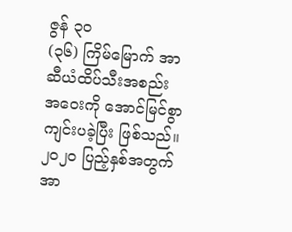ဇွန် ၃၀
(၃၆) ကြိမ်မြောက် အာဆီယံထိပ်သီးအစည်းအဝေးကို အောင်မြင်စွာကျင်းပခဲ့ပြီး ဖြစ်သည်။ ၂၀၂၀ ပြည့်နှစ်အတွက် အာ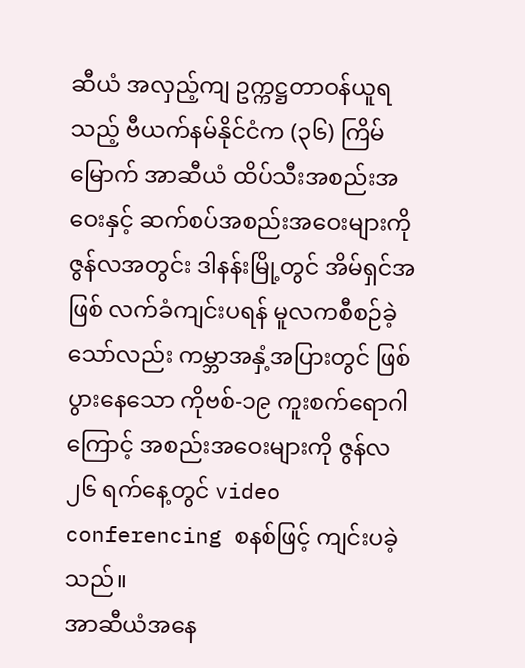ဆီယံ အလှည့်ကျ ဥက္ကဋ္ဌတာဝန်ယူရသည့် ဗီယက်နမ်နိုင်ငံက (၃၆) ကြိမ်မြောက် အာဆီယံ ထိပ်သီးအစည်းအဝေးနှင့် ဆက်စပ်အစည်းအဝေးများကို ဇွန်လအတွင်း ဒါနန်းမြို့တွင် အိမ်ရှင်အဖြစ် လက်ခံကျင်းပရန် မူလကစီစဉ်ခဲ့သော်လည်း ကမ္ဘာအနှံ့အပြားတွင် ဖြစ်ပွားနေသော ကိုဗစ်-၁၉ ကူးစက်ရောဂါကြောင့် အစည်းအဝေးများကို ဇွန်လ ၂၆ ရက်နေ့တွင် video conferencing စနစ်ဖြင့် ကျင်းပခဲ့သည်။
အာဆီယံအနေ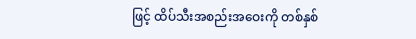ဖြင့် ထိပ်သီးအစည်းအဝေးကို တစ်နှစ်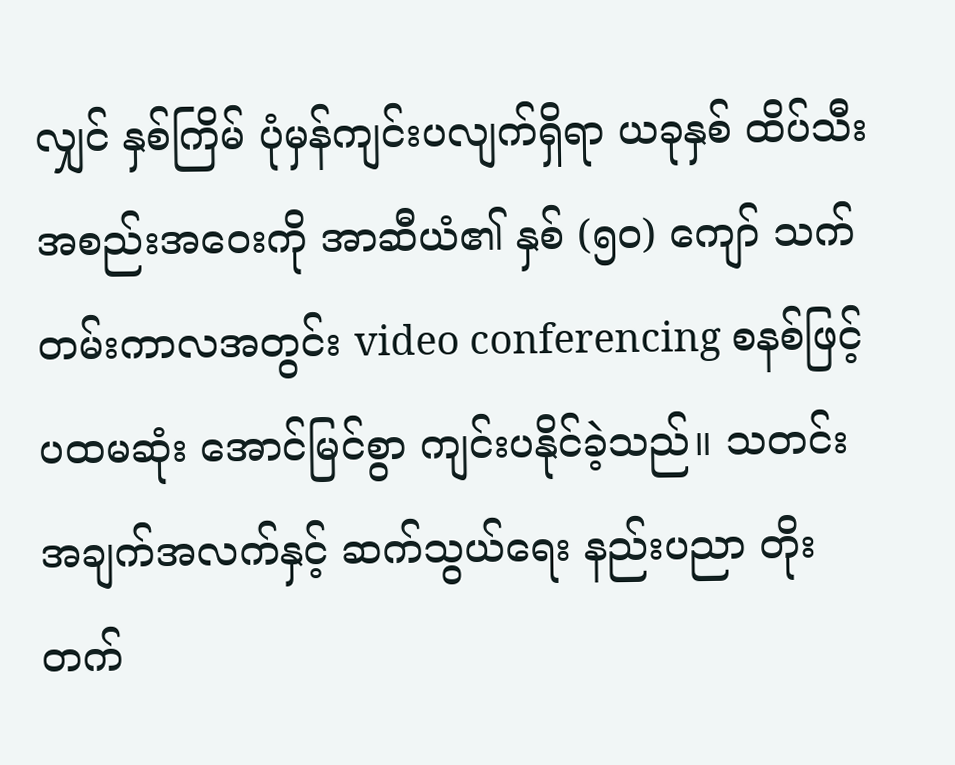လျှင် နှစ်ကြိမ် ပုံမှန်ကျင်းပလျက်ရှိရာ ယခုနှစ် ထိပ်သီးအစည်းအဝေးကို အာဆီယံ၏ နှစ် (၅၀) ကျော် သက်တမ်းကာလအတွင်း video conferencing စနစ်ဖြင့် ပထမဆုံး အောင်မြင်စွာ ကျင်းပနိုင်ခဲ့သည်။ သတင်းအချက်အလက်နှင့် ဆက်သွယ်ရေး နည်းပညာ တိုးတက်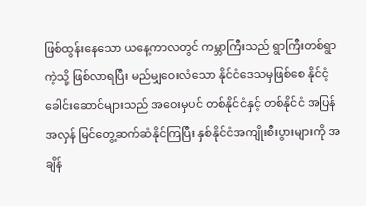ဖြစ်ထွန်းနေသော ယနေ့ကာလတွင် ကမ္ဘာကြီးသည် ရွာကြီးတစ်ရွာကဲ့သို့ ဖြစ်လာရပြီး မည်မျှဝေးလံသော နိုင်ငံဒေသမှဖြစ်စေ နိုင်ငံ့ခေါင်းဆောင်များသည် အဝေးမှပင် တစ်နိုင်ငံနှင့် တစ်နိုင်ငံ အပြန်အလှန် မြင်တွေ့ဆက်ဆံနိုင်ကြပြီး နှစ်နိုင်ငံအကျိုးစီးပွားများကို အချိန်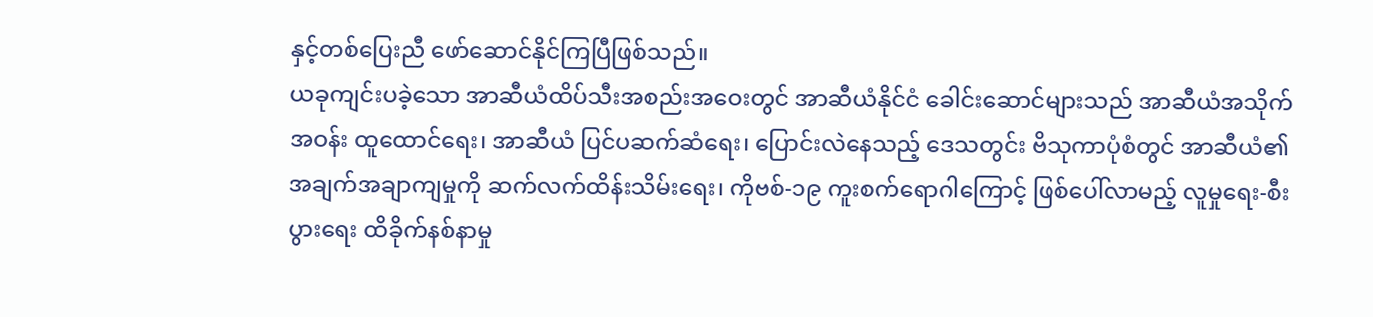နှင့်တစ်ပြေးညီ ဖော်ဆောင်နိုင်ကြပြီဖြစ်သည်။
ယခုကျင်းပခဲ့သော အာဆီယံထိပ်သီးအစည်းအဝေးတွင် အာဆီယံနိုင်ငံ ခေါင်းဆောင်များသည် အာဆီယံအသိုက်အဝန်း ထူထောင်ရေး၊ အာဆီယံ ပြင်ပဆက်ဆံရေး၊ ပြောင်းလဲနေသည့် ဒေသတွင်း ဗိသုကာပုံစံတွင် အာဆီယံ၏ အချက်အချာကျမှုကို ဆက်လက်ထိန်းသိမ်းရေး၊ ကိုဗစ်-၁၉ ကူးစက်ရောဂါကြောင့် ဖြစ်ပေါ်လာမည့် လူမှုရေး-စီးပွားရေး ထိခိုက်နစ်နာမှု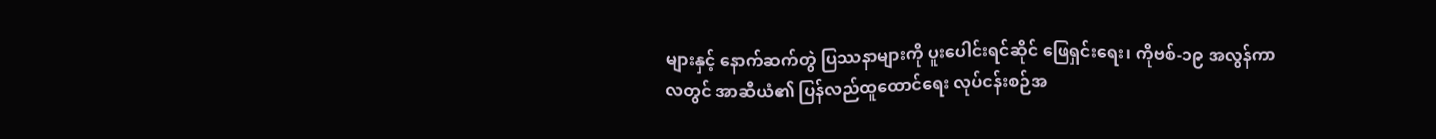များနှင့် နောက်ဆက်တွဲ ပြဿနာများကို ပူးပေါင်းရင်ဆိုင် ဖြေရှင်းရေး၊ ကိုဗစ်-၁၉ အလွန်ကာလတွင် အာဆီယံ၏ ပြန်လည်ထူထောင်ရေး လုပ်ငန်းစဉ်အ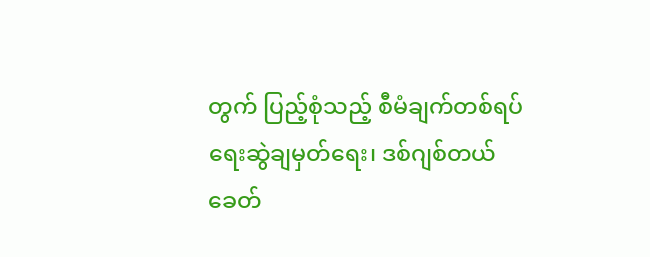တွက် ပြည့်စုံသည့် စီမံချက်တစ်ရပ် ရေးဆွဲချမှတ်ရေး၊ ဒစ်ဂျစ်တယ်ခေတ်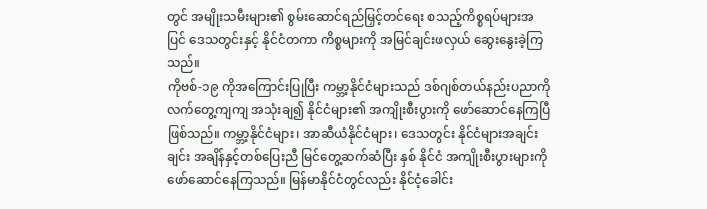တွင် အမျိုးသမီးများ၏ စွမ်းဆောင်ရည်မြှင့်တင်ရေး စသည့်ကိစ္စရပ်များအပြင် ဒေသတွင်းနှင့် နိုင်ငံတကာ ကိစ္စများကို အမြင်ချင်းဖလှယ် ဆွေးနွေးခဲ့ကြသည်။
ကိုဗစ်-၁၉ ကိုအကြောင်းပြုပြီး ကမ္ဘာ့နိုင်ငံများသည် ဒစ်ဂျစ်တယ်နည်းပညာကို လက်တွေ့ကျကျ အသုံးချ၍ နိုင်ငံများ၏ အကျိုးစီးပွားကို ဖော်ဆောင်နေကြပြီဖြစ်သည်။ ကမ္ဘာ့နိုင်ငံများ၊ အာဆီယံနိုင်ငံများ၊ ဒေသတွင်း နိုင်ငံများအချင်းချင်း အချိန်နှင့်တစ်ပြေးညီ မြင်တွေ့ဆက်ဆံပြီး နှစ် နိုင်ငံ အကျိုးစီးပွားများကို ဖော်ဆောင်နေကြသည်။ မြန်မာနိုင်ငံတွင်လည်း နိုင်ငံ့ခေါင်း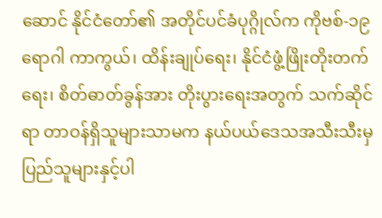ဆောင် နိုင်ငံတော်၏ အတိုင်ပင်ခံပုဂ္ဂိုလ်က ကိုဗစ်-၁၉ ရောဂါ ကာကွယ်၊ ထိန်းချုပ်ရေး၊ နိုင်ငံဖွံ့ဖြိုးတိုးတက်ရေး၊ စိတ်ဓာတ်ခွန်အား တိုးပွားရေးအတွက် သက်ဆိုင်ရာ တာဝန်ရှိသူများသာမက နယ်ပယ်ဒေသအသီးသီးမှ ပြည်သူများနှင့်ပါ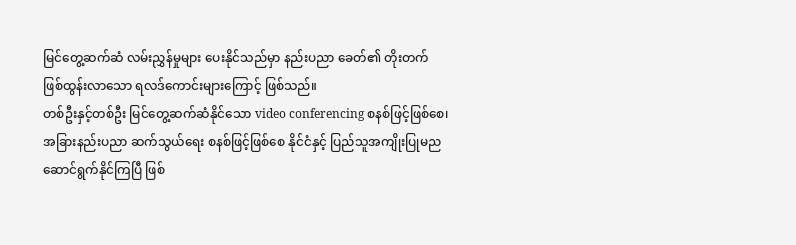မြင်တွေ့ဆက်ဆံ လမ်းညွှန်မှုများ ပေးနိုင်သည်မှာ နည်းပညာ ခေတ်၏ တိုးတက်ဖြစ်ထွန်းလာသော ရလဒ်ကောင်းများကြောင့် ဖြစ်သည်။
တစ်ဦးနှင့်တစ်ဦး မြင်တွေ့ဆက်ဆံနိုင်သော video conferencing စနစ်ဖြင့်ဖြစ်စေ၊ အခြားနည်းပညာ ဆက်သွယ်ရေး စနစ်ဖြင့်ဖြစ်စေ နိုင်ငံနှင့် ပြည်သူအကျိုးပြုမည ဆောင်ရွက်နိုင်ကြပြီ ဖြစ်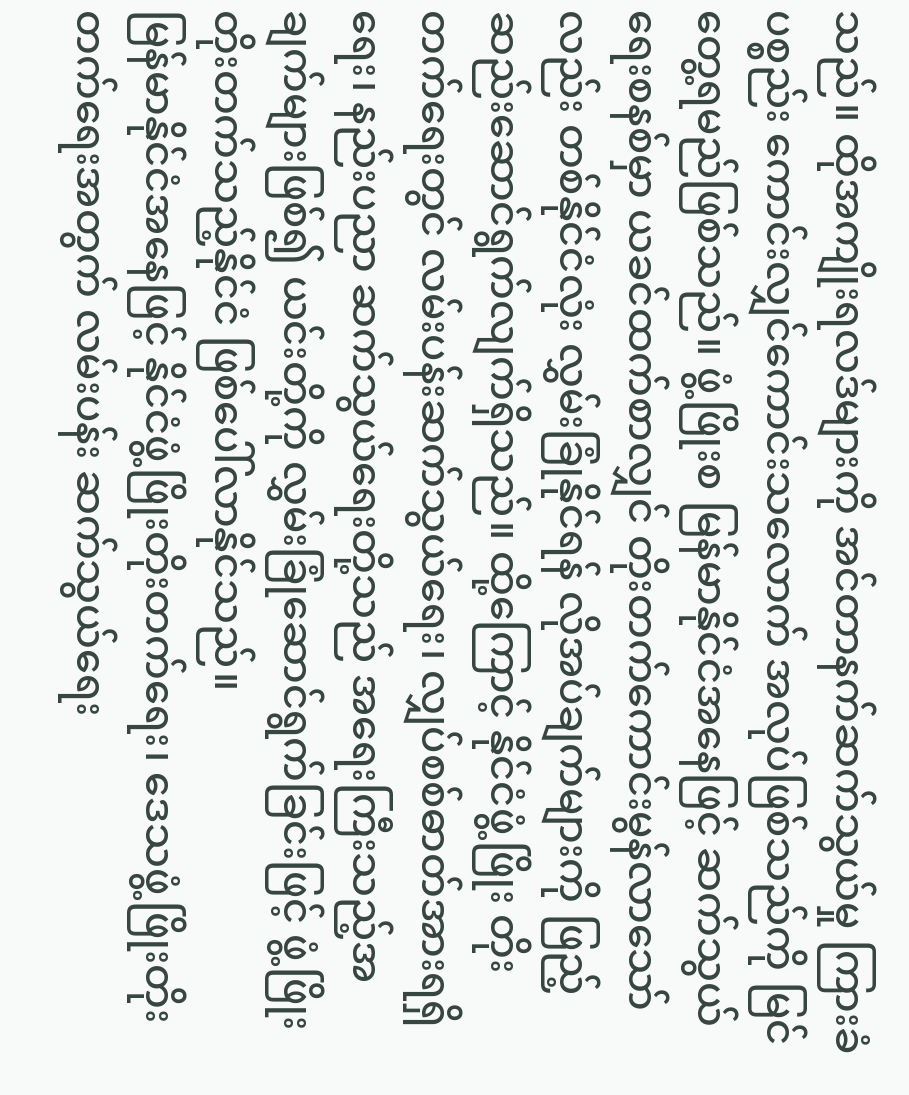သည်။ ထိုအကျိုးရလဒ်များကို အင်တာနက်ဆက်သွယ်မှု ကြားခံပစ္စည်း ကောင်းလျှင်ကောင်းသလောက် အလုပ်ဖြစ်သည်ကို မြင်တွေ့ရမည်ဖြစ်သည်။ ဖွံ့ဖြိုးစ မြန်မာနိုင်ငံအနေဖြင့် ဆက်သွယ်ရေးစနစ်မှာ ယခင်ထက်စာလျှင် တိုးတက်ကောင်းမွန်လာသော်လည်း တစ်နိုင်ငံလုံး လွှမ်းခြုံနိုင်ရန် လိုအပ်ချက်များကို ဖြည့်ဆည်းဆောင်ရွက်လျက်ရှိသည်။ ထို့ကြောင့် နိုင်ငံဖွံ့ဖြိုး တိုးတက်ရေးတွင် လမ်းပန်းဆက်သွယ်ရေး၊ လျှပ်စစ်ဓာတ်အားရရှိရေး၊ နည်းပညာ ဆက်သွယ်ရေးတို့သည် အရေးကြီးသည့်အချက်များဖြစ်၍ ယင်းတို့ကို လွှမ်းခြုံဆောင်ရွက်ခြင်းဖြင့် ဖွံ့ဖြိုးတိုးတက်သည့်နိုင်ငံ ဖြစ်ပေါ်လာနိုင်သည်။
မြန်မာနိုင်ငံအနေဖြင့် နိုင်ငံဖွံ့ဖြိုးတိုးတက်ရေး၊ ဒေသဖွံ့ဖြိုးတိုးတက်ရေးအတွက် လမ်းပန်း ဆက်သွယ်ရေး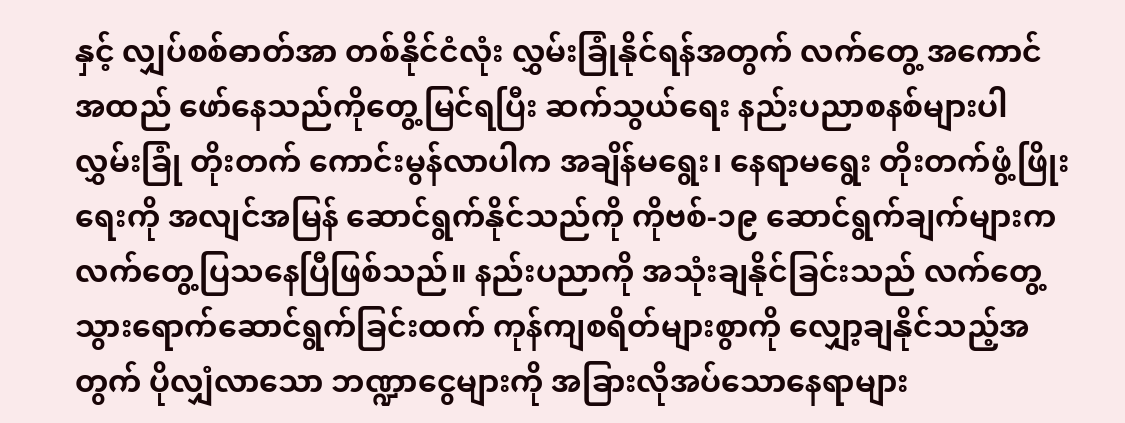နှင့် လျှပ်စစ်ဓာတ်အာ တစ်နိုင်ငံလုံး လွှမ်းခြုံနိုင်ရန်အတွက် လက်တွေ့ အကောင်အထည် ဖော်နေသည်ကိုတွေ့မြင်ရပြီး ဆက်သွယ်ရေး နည်းပညာစနစ်များပါ လွှမ်းခြုံ တိုးတက် ကောင်းမွန်လာပါက အချိန်မရွေး၊ နေရာမရွေး တိုးတက်ဖွံ့ဖြိုးရေးကို အလျင်အမြန် ဆောင်ရွက်နိုင်သည်ကို ကိုဗစ်-၁၉ ဆောင်ရွက်ချက်များက လက်တွေ့ပြသနေပြီဖြစ်သည်။ နည်းပညာကို အသုံးချနိုင်ခြင်းသည် လက်တွေ့သွားရောက်ဆောင်ရွက်ခြင်းထက် ကုန်ကျစရိတ်များစွာကို လျှော့ချနိုင်သည့်အတွက် ပိုလျှံလာသော ဘဏ္ဍာငွေများကို အခြားလိုအပ်သောနေရာများ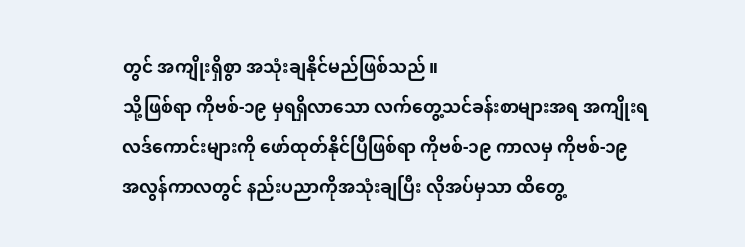တွင် အကျိုးရှိစွာ အသုံးချနိုင်မည်ဖြစ်သည်။
သို့ဖြစ်ရာ ကိုဗစ်-၁၉ မှရရှိလာသော လက်တွေ့သင်ခန်းစာများအရ အကျိုးရလဒ်ကောင်းများကို ဖော်ထုတ်နိုင်ပြီဖြစ်ရာ ကိုဗစ်-၁၉ ကာလမှ ကိုဗစ်-၁၉ အလွန်ကာလတွင် နည်းပညာကိုအသုံးချပြီး လိုအပ်မှသာ ထိတွေ့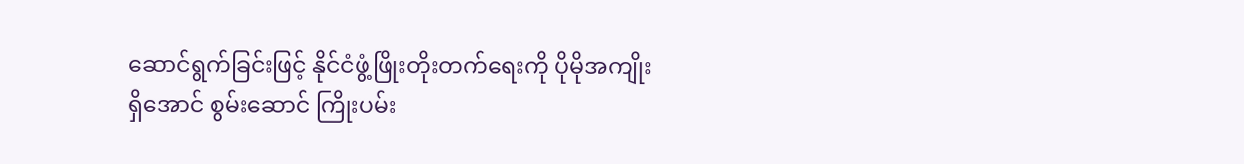ဆောင်ရွက်ခြင်းဖြင့် နိုင်ငံဖွံ့ဖြိုးတိုးတက်ရေးကို ပိုမိုအကျိုးရှိအောင် စွမ်းဆောင် ကြိုးပမ်း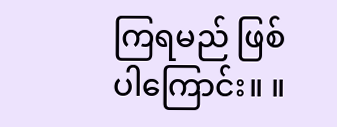ကြရမည် ဖြစ်ပါကြောင်း။ ။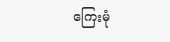ကြေးမုံ